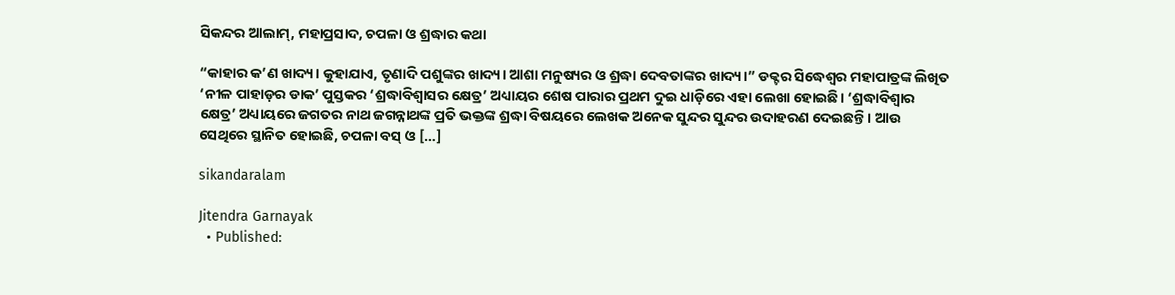ସିକନ୍ଦର ଆଲାମ୍‌, ମହାପ୍ରସାଦ, ଚପଳା ଓ ଶ୍ରଦ୍ଧାର କଥା

“କାହାର କ’ଣ ଖାଦ୍ୟ। କୁହାଯାଏ, ତୃଣାଦି ପଶୁଙ୍କର ଖାଦ୍ୟ। ଆଶା ମନୁଷ୍ୟର ଓ ଶ୍ରଦ୍ଧା ଦେବତାଙ୍କର ଖାଦ୍ୟ।” ଡକ୍ଟର ସିଦ୍ଧେଶ୍ୱର ମହାପାତ୍ରଙ୍କ ଲିଖିତ ‘ନୀଳ ପାହାଡ଼ର ଡାକ’ ପୁସ୍ତକର ‘ଶ୍ରଦ୍ଧାବିଶ୍ୱାସର କ୍ଷେତ୍ର’ ଅଧ୍ୟାୟର ଶେଷ ପାରାର ପ୍ରଥମ ଦୁଇ ଧାଡ଼ିରେ ଏହା ଲେଖା ହୋଇଛି। ‘ଶ୍ରଦ୍ଧାବିଶ୍ୱାର କ୍ଷେତ୍ର’ ଅଧ୍ୟାୟରେ ଜଗତର ନାଥ ଜଗନ୍ନାଥଙ୍କ ପ୍ରତି ଭକ୍ତଙ୍କ ଶ୍ରଦ୍ଧା ବିଷୟରେ ଲେଖକ ଅନେକ ସୁନ୍ଦର ସୁନ୍ଦର ଉଦାହରଣ ଦେଇଛନ୍ତି। ଆଉ ସେଥିରେ ସ୍ଥାନିତ ହୋଇଛି, ଚପଳା ବସ୍ ଓ […]

sikandaralam

Jitendra Garnayak
  • Published: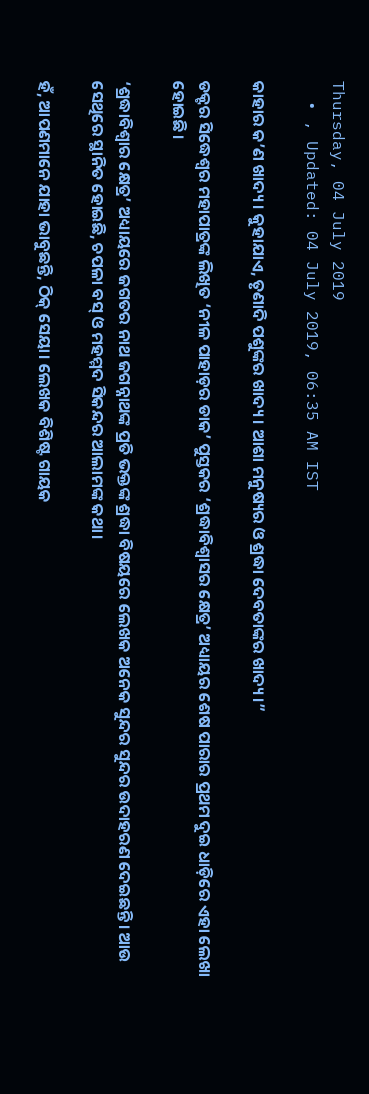Thursday, 04 July 2019
  • , Updated: 04 July 2019, 06:35 AM IST

କାହାର କ’ଣ ଖାଦ୍ୟ। କୁହାଯାଏ, ତୃଣାଦି ପଶୁଙ୍କର ଖାଦ୍ୟ। ଆଶା ମନୁଷ୍ୟର ଓ ଶ୍ରଦ୍ଧା ଦେବତାଙ୍କର ଖାଦ୍ୟ।”

ଡକ୍ଟର ସିଦ୍ଧେଶ୍ୱର ମହାପାତ୍ରଙ୍କ ଲିଖିତ ‘ନୀଳ ପାହାଡ଼ର ଡାକ’ ପୁସ୍ତକର ‘ଶ୍ରଦ୍ଧାବିଶ୍ୱାସର କ୍ଷେତ୍ର’ ଅଧ୍ୟାୟର ଶେଷ ପାରାର ପ୍ରଥମ ଦୁଇ ଧାଡ଼ିରେ ଏହା ଲେଖା ହୋଇଛି।

‘ଶ୍ରଦ୍ଧାବିଶ୍ୱାର କ୍ଷେତ୍ର’ ଅଧ୍ୟାୟରେ ଜଗତର ନାଥ ଜଗନ୍ନାଥଙ୍କ ପ୍ରତି ଭକ୍ତଙ୍କ ଶ୍ରଦ୍ଧା ବିଷୟରେ ଲେଖକ ଅନେକ ସୁନ୍ଦର ସୁନ୍ଦର ଉଦାହରଣ ଦେଇଛନ୍ତି। ଆଉ ସେଥିରେ ସ୍ଥାନିତ ହୋଇଛି, ଚପଳା ବସ୍ ଓ ମହମ୍ମଦ ସିକନ୍ଦର ଆଲାମଙ୍କ କଥା।

ହଁ, ଆପଣମାନେ ଯାହା ଭାବୁଛନ୍ତି, ଠିକ୍ ସେୟା। ଲେଖକ ବିଶିଷ୍ଟ ଗାୟକ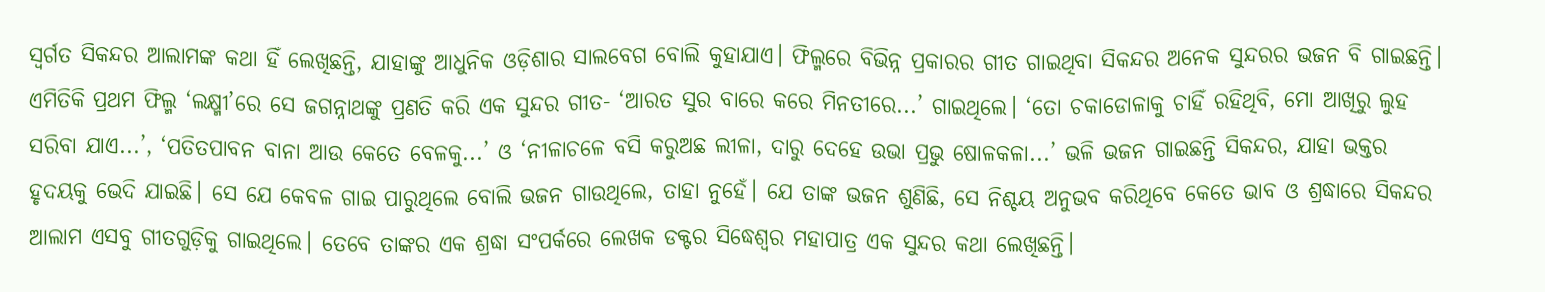ସ୍ୱର୍ଗତ ସିକନ୍ଦର ଆଲାମଙ୍କ କଥା ହିଁ ଲେଖିଛନ୍ତି, ଯାହାଙ୍କୁ ଆଧୁନିକ ଓଡ଼ିଶାର ସାଲବେଗ ବୋଲି କୁହାଯାଏ। ଫିଲ୍ମରେ ବିଭିନ୍ନ ପ୍ରକାରର ଗୀତ ଗାଇଥିବା ସିକନ୍ଦର ଅନେକ ସୁନ୍ଦରର ଭଜନ ବି ଗାଇଛନ୍ତି। ଏମିତିକି ପ୍ରଥମ ଫିଲ୍ମ ‘ଲକ୍ଷ୍ମୀ’ରେ ସେ ଜଗନ୍ନାଥଙ୍କୁ ପ୍ରଣତି କରି ଏକ ସୁନ୍ଦର ଗୀତ- ‘ଆରତ ସୁର ବାରେ କରେ ମିନତୀରେ...’ ଗାଇଥିଲେ। ‘ତୋ ଚକାଡୋଳାକୁ ଚାହିଁ ରହିଥିବି, ମୋ ଆଖିରୁ ଲୁହ ସରିବା ଯାଏ...’, ‘ପତିତପାବନ ବାନା ଆଉ କେତେ ବେଳକୁ...’ ଓ ‘ନୀଳାଚଳେ ବସି କରୁଅଛ ଲୀଳା, ଦାରୁ ଦେହେ ଉଭା ପ୍ରଭୁ ଷୋଳକଳା...’ ଭଳି ଭଜନ ଗାଇଛନ୍ତି ସିକନ୍ଦର, ଯାହା ଭକ୍ତର ହୃଦୟକୁ ଭେଦି ଯାଇଛି। ସେ ଯେ କେବଳ ଗାଇ ପାରୁଥିଲେ ବୋଲି ଭଜନ ଗାଉଥିଲେ, ତାହା ନୁହେଁ। ଯେ ତାଙ୍କ ଭଜନ ଶୁଣିଛି, ସେ ନିଶ୍ଚୟ ଅନୁଭବ କରିଥିବେ କେତେ ଭାବ ଓ ଶ୍ରଦ୍ଧାରେ ସିକନ୍ଦର ଆଲାମ ଏସବୁ ଗୀତଗୁଡ଼ିକୁ ଗାଇଥିଲେ। ତେବେ ତାଙ୍କର ଏକ ଶ୍ରଦ୍ଧା ସଂପର୍କରେ ଲେଖକ ଡକ୍ଟର ସିଦ୍ଧେଶ୍ୱର ମହାପାତ୍ର ଏକ ସୁନ୍ଦର କଥା ଲେଖିଛନ୍ତି।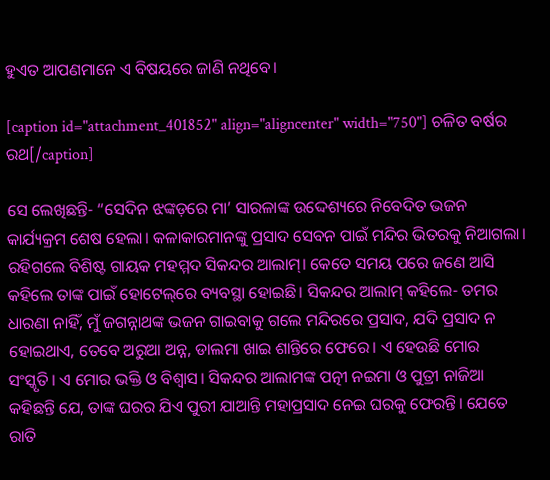ହୁଏତ ଆପଣମାନେ ଏ ବିଷୟରେ ଜାଣି ନଥିବେ।

[caption id="attachment_401852" align="aligncenter" width="750"] ଚଳିତ ବର୍ଷର ରଥ[/caption]

ସେ ଲେଖିଛନ୍ତି- “ସେଦିନ ଝଙ୍କଡ଼ରେ ମା’ ସାରଳାଙ୍କ ଉଦ୍ଦେଶ୍ୟରେ ନିବେଦିତ ଭଜନ କାର୍ଯ୍ୟକ୍ରମ ଶେଷ ହେଲା। କଳାକାରମାନଙ୍କୁ ପ୍ରସାଦ ସେବନ ପାଇଁ ମନ୍ଦିର ଭିତରକୁ ନିଆଗଲା। ରହିଗଲେ ବିଶିଷ୍ଟ ଗାୟକ ମହମ୍ମଦ ସିକନ୍ଦର ଆଲାମ୍‌। କେତେ ସମୟ ପରେ ଜଣେ ଆସି କହିଲେ ତାଙ୍କ ପାଇଁ ହୋଟେଲ୍‌ରେ ବ୍ୟବସ୍ଥା ହୋଇଛି। ସିକନ୍ଦର ଆଲାମ୍ କହିଲେ- ତମର ଧାରଣା ନାହିଁ, ମୁଁ ଜଗନ୍ନାଥଙ୍କ ଭଜନ ଗାଇବାକୁ ଗଲେ ମନ୍ଦିରରେ ପ୍ରସାଦ, ଯଦି ପ୍ରସାଦ ନ ହୋଇଥାଏ, ତେବେ ଅରୁଆ ଅନ୍ନ, ଡାଲମା ଖାଇ ଶାନ୍ତିରେ ଫେରେ। ଏ ହେଉଛି ମୋର ସଂସ୍କୃତି। ଏ ମୋର ଭକ୍ତି ଓ ବିଶ୍ୱାସ। ସିକନ୍ଦର ଆଲାମଙ୍କ ପତ୍ନୀ ନଇମା ଓ ପୁତ୍ରୀ ନାଜିଆ କହିଛନ୍ତି ଯେ, ତାଙ୍କ ଘରର ଯିଏ ପୁରୀ ଯାଆନ୍ତି ମହାପ୍ରସାଦ ନେଇ ଘରକୁ ଫେରନ୍ତି। ଯେତେ ରାତି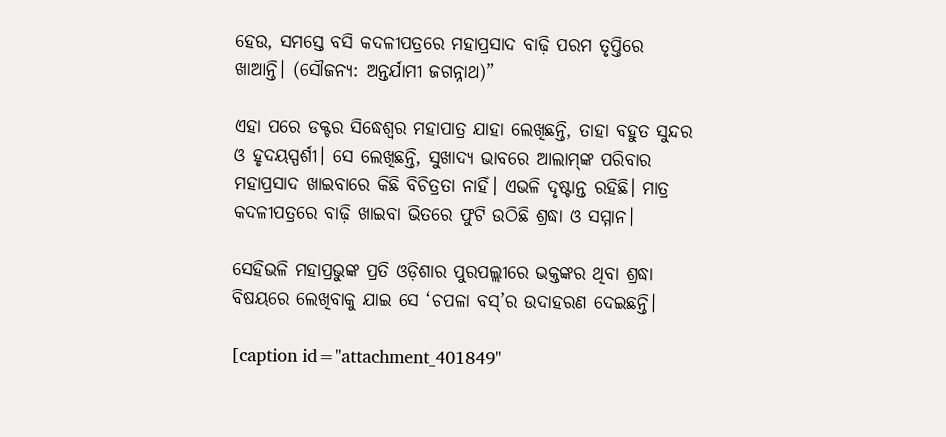ହେଉ, ସମସ୍ତେ ବସି କଦଳୀପତ୍ରରେ ମହାପ୍ରସାଦ ବାଢ଼ି ପରମ ତୃପ୍ତିରେ ଖାଆନ୍ତି। (ସୌଜନ୍ୟ: ଅନ୍ତର୍ଯାମୀ ଜଗନ୍ନାଥ)”

ଏହା ପରେ ଡକ୍ଟର ସିଦ୍ଧେଶ୍ୱର ମହାପାତ୍ର ଯାହା ଲେଖିଛନ୍ତି, ତାହା ବହୁତ ସୁନ୍ଦର ଓ ହୃଦୟସ୍ପର୍ଶୀ। ସେ ଲେଖିଛନ୍ତି, ସୁଖାଦ୍ୟ ଭାବରେ ଆଲାମ୍‌ଙ୍କ ପରିବାର ମହାପ୍ରସାଦ ଖାଇବାରେ କିଛି ବିଚିତ୍ରତା ନାହିଁ। ଏଭଳି ଦୃଷ୍ଟାନ୍ତ ରହିଛି। ମାତ୍ର କଦଳୀପତ୍ରରେ ବାଢ଼ି ଖାଇବା ଭିତରେ ଫୁଟି ଉଠିଛି ଶ୍ରଦ୍ଧା ଓ ସମ୍ମାନ।

ସେହିଭଳି ମହାପ୍ରଭୁଙ୍କ ପ୍ରତି ଓଡ଼ିଶାର ପୁରପଲ୍ଲୀରେ ଭକ୍ତଙ୍କର ଥିବା ଶ୍ରଦ୍ଧା ବିଷୟରେ ଲେଖିବାକୁ ଯାଇ ସେ ‘ଚପଳା ବସ୍‌’ର ଉଦାହରଣ ଦେଇଛନ୍ତି।

[caption id="attachment_401849"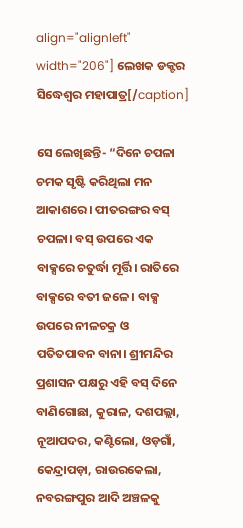align="alignleft" width="206"] ଲେଖକ ଡକ୍ଟର ସିଦ୍ଧେଶ୍ୱର ମହାପାତ୍ର[/caption]

ସେ ଲେଖିଛନ୍ତି- “ଦିନେ ଚପଳା ଚମକ ସୃଷ୍ଟି କରିଥିଲା ମନ ଆକାଶରେ। ପୀତରଙ୍ଗର ବସ୍ ଚପଳା। ବସ୍ ଉପରେ ଏକ ବାକ୍ସରେ ଚତୁର୍ଦ୍ଧା ମୂର୍ତ୍ତି। ରାତିରେ ବାକ୍ସରେ ବତୀ ଜଳେ। ବାକ୍ସ ଉପରେ ନୀଳଚକ୍ର ଓ ପତିତପାବନ ବାନା। ଶ୍ରୀମନ୍ଦିର ପ୍ରଶାସନ ପକ୍ଷରୁ ଏହି ବସ୍ ଦିନେ ବାଣିଗୋଛା, କୁରାଳ, ଦଶପଲ୍ଲା, ନୂଆପଦର, କଣ୍ଟିଲୋ, ଓଡ଼ଗାଁ, କେନ୍ଦ୍ରାପଡ଼ା, ରାଉରକେଲା, ନବରଙ୍ଗପୁର ଆଦି ଅଞ୍ଚଳକୁ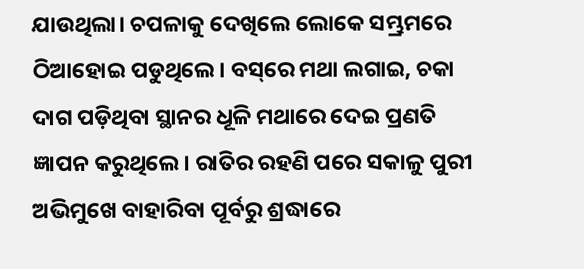ଯାଉଥିଲା। ଚପଳାକୁ ଦେଖିଲେ ଲୋକେ ସମ୍ଭ୍ରମରେ ଠିଆହୋଇ ପଡୁଥିଲେ। ବସ୍‌ରେ ମଥା ଲଗାଇ, ଚକା ଦାଗ ପଡ଼ିଥିବା ସ୍ଥାନର ଧୂଳି ମଥାରେ ଦେଇ ପ୍ରଣତି ଜ୍ଞାପନ କରୁଥିଲେ। ରାତିର ରହଣି ପରେ ସକାଳୁ ପୁରୀ ଅଭିମୁଖେ ବାହାରିବା ପୂର୍ବରୁ ଶ୍ରଦ୍ଧାରେ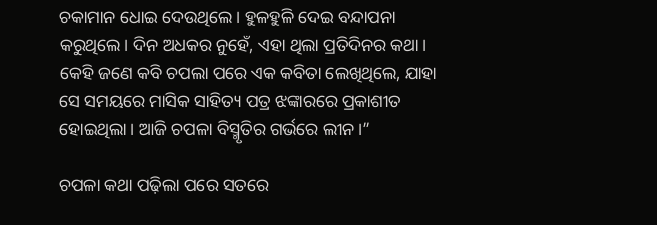ଚକାମାନ ଧୋଇ ଦେଉଥିଲେ। ହୁଳହୁଳି ଦେଇ ବନ୍ଦାପନା କରୁଥିଲେ। ଦିନ ଅଧକର ନୁହେଁ, ଏହା ଥିଲା ପ୍ରତିଦିନର କଥା। କେହି ଜଣେ କବି ଚପଲା ପରେ ଏକ କବିତା ଲେଖିଥିଲେ, ଯାହା ସେ ସମୟରେ ମାସିକ ସାହିତ୍ୟ ପତ୍ର ଝଙ୍କାରରେ ପ୍ରକାଶୀତ ହୋଇଥିଲା। ଆଜି ଚପଳା ବିସ୍ମୃତିର ଗର୍ଭରେ ଲୀନ।”

ଚପଳା କଥା ପଢ଼ିଲା ପରେ ସତରେ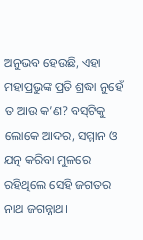ଅନୁଭବ ହେଉଛି, ଏହା ମହାପ୍ରଭୁଙ୍କ ପ୍ରତି ଶ୍ରଦ୍ଧା ନୁହେଁ ତ ଆଉ କ’ଣ? ବସ୍‌ଟିକୁ ଲୋକେ ଆଦର, ସମ୍ମାନ ଓ ଯତ୍ନ କରିବା ମୁଳରେ ରହିଥିଲେ ସେହି ଜଗତର ନାଥ ଜଗନ୍ନାଥ।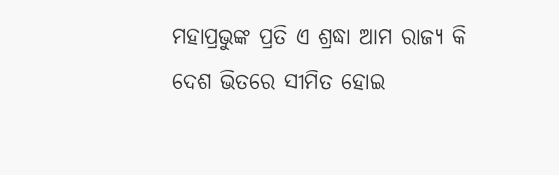ମହାପ୍ରଭୁଙ୍କ ପ୍ରତି ଏ ଶ୍ରଦ୍ଧା ଆମ ରାଜ୍ୟ କି ଦେଶ ଭିତରେ ସୀମିତ ହୋଇ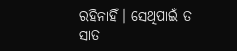ରହିନାହିଁ। ସେଥିପାଇଁ ତ ସାତ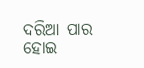ଦରିଆ ପାର ହୋଇ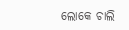ଲୋକେ ଚାଲି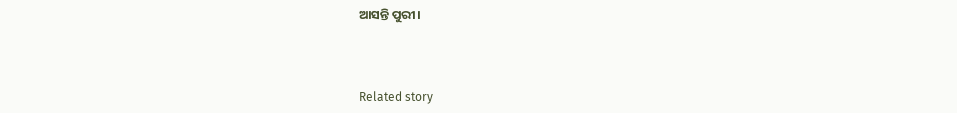ଆସନ୍ତି ପୁରୀ।



Related story